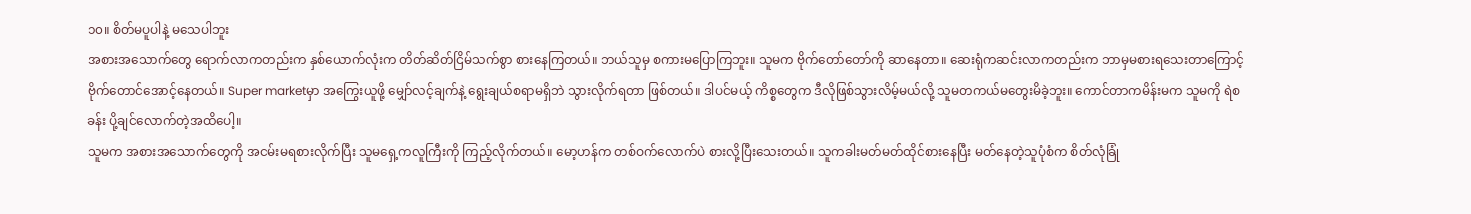၁၀။ စိတ်မပူပါနဲ့ မသေပါဘူး
အစားအသောက်တွေ ရောက်လာကတည်းက နှစ်ယောက်လုံးက တိတ်ဆိတ်ငြိမ်သက်စွာ စားနေကြတယ်။ ဘယ်သူမှ စကားမပြောကြဘူး။ သူမက ဗိုက်တော်တော်ကို ဆာနေတာ။ ဆေးရုံကဆင်းလာကတည်းက ဘာမှမစားရသေးတာကြောင့် ဗိုက်တောင်အောင့်နေတယ်။ Super marketမှာ အကြွေးယူဖို့ မျှော်လင့်ချက်နဲ့ ရွေးချယ်စရာမရှိဘဲ သွားလိုက်ရတာ ဖြစ်တယ်။ ဒါပင်မယ့် ကိစ္စတွေက ဒီလိုဖြစ်သွားလိမ့်မယ်လို့ သူမတကယ်မတွေးမိခဲ့ဘူး။ ကောင်တာကမိန်းမက သူမကို ရဲစခန်း ပို့ချင်လောက်တဲ့အထိပေါ့။
သူမက အစားအသောက်တွေကို အငမ်းမရစားလိုက်ပြီး သူမရှေ့ကလူကြီးကို ကြည့်လိုက်တယ်။ မော့ဟန်က တစ်ဝက်လောက်ပဲ စားလို့ပြီးသေးတယ်။ သူကခါးမတ်မတ်ထိုင်စားနေပြီး မတ်နေတဲ့သူပုံစံက စိတ်လုံခြုံ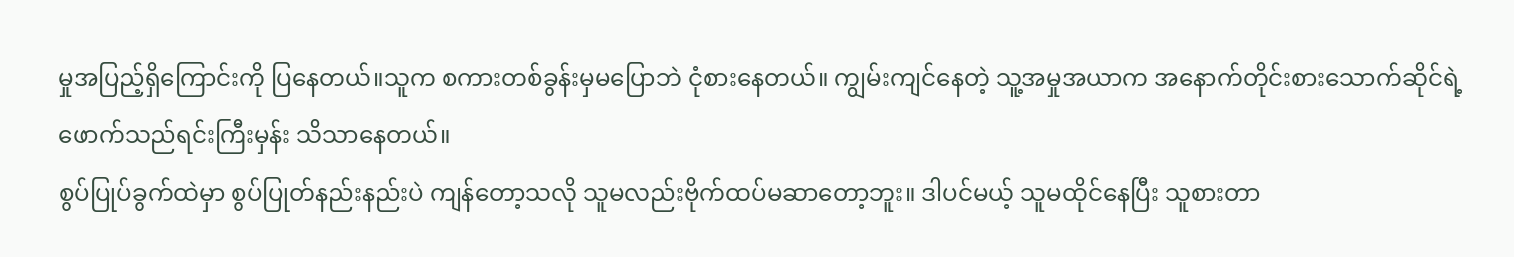မှုအပြည့်ရှိကြောင်းကို ပြနေတယ်။သူက စကားတစ်ခွန်းမှမပြောဘဲ ငုံစားနေတယ်။ ကျွမ်းကျင်နေတဲ့ သူ့အမှုအယာက အနောက်တိုင်းစားသောက်ဆိုင်ရဲ့ ဖောက်သည်ရင်းကြီးမှန်း သိသာနေတယ်။
စွပ်ပြုပ်ခွက်ထဲမှာ စွပ်ပြုတ်နည်းနည်းပဲ ကျန်တော့သလို သူမလည်းဗိုက်ထပ်မဆာတော့ဘူး။ ဒါပင်မယ့် သူမထိုင်နေပြီး သူစားတာ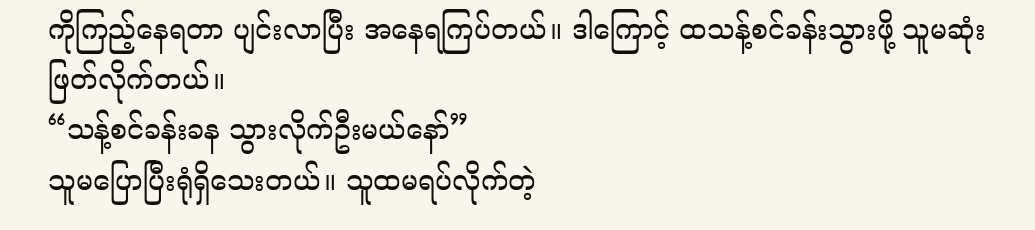ကိုကြည့်နေရတာ ပျင်းလာပြီး အနေရကြပ်တယ်။ ဒါကြောင့် ထသန့်စင်ခန်းသွားဖို့ သူမဆုံးဖြတ်လိုက်တယ်။
“သန့်စင်ခန်းခန သွားလိုက်ဦးမယ်နော်”
သူမပြောပြီးရုံရှိသေးတယ်။ သူထမရပ်လိုက်တဲ့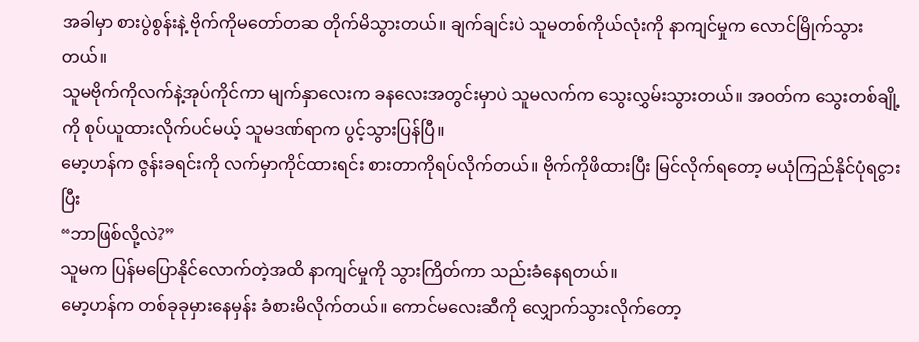အခါမှာ စားပွဲစွန်းနဲ့ ဗိုက်ကိုမတော်တဆ တိုက်မိသွားတယ်။ ချက်ချင်းပဲ သူမတစ်ကိုယ်လုံးကို နာကျင်မှုက လောင်မြိုက်သွားတယ်။
သူမဗိုက်ကိုလက်နဲ့အုပ်ကိုင်ကာ မျက်နှာလေးက ခနလေးအတွင်းမှာပဲ သူမလက်က သွေးလွှမ်းသွားတယ်။ အဝတ်က သွေးတစ်ချို့ကို စုပ်ယူထားလိုက်ပင်မယ့် သူမဒဏ်ရာက ပွင့်သွားပြန်ပြီ။
မော့ဟန်က ဇွန်းခရင်းကို လက်မှာကိုင်ထားရင်း စားတာကိုရပ်လိုက်တယ်။ ဗိုက်ကိုဖိထားပြီး မြင်လိုက်ရတော့ မယုံကြည်နိုင်ပုံရငွားပြီး
“ဘာဖြစ်လို့လဲ?”
သူမက ပြန်မပြောနိုင်လောက်တဲ့အထိ နာကျင်မှုကို သွားကြိတ်ကာ သည်းခံနေရတယ်။
မော့ဟန်က တစ်ခုခုမှားနေမှန်း ခံစားမိလိုက်တယ်။ ကောင်မလေးဆီကို လျှောက်သွားလိုက်တော့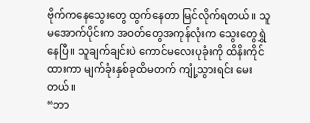ဗိုက်ကနေသွေးတွေ ထွက်နေတာ မြင်လိုက်ရတယ်။ သူမအောက်ပိုင်းက အဝတ်တွေအကုန်လုံးက သွေးတွေရွှဲနေပြီ။ သူချက်ချင်းပဲ ကောင်မလေးပုခုံးကို ထိနိးကိုင်ထားကာ မျက်ခုံးနှစ်ခုထိမတက် ကျုံ့သွားရင်း မေးတယ်။
“ဘာ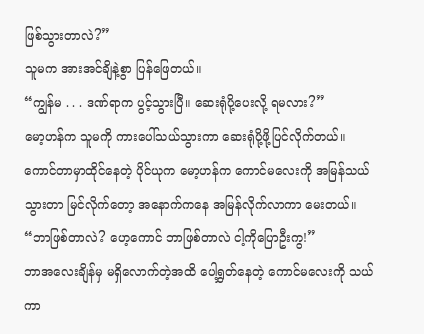ဖြစ်သွားတာလဲ?”
သူမက အားအင်ချိနဲ့စွာ ပြန်ဖြေတယ်။
“ကျွန်မ . . . ဒဏ်ရာက ပွင့်သွားပြီ။ ဆေးရုံပို့ပေးလို့ ရမလား?”
မော့ဟန်က သူမကို ကားပေါ်သယ်သွားကာ ဆေးရုံပို့ဖို့ပြင်လိုက်တယ်။
ကောင်တာမှာထိုင်နေတဲ့ ပိုင်ယုက မော့ဟန်က ကောင်မလေးကို အမြန်သယ်သွားတာ မြင်လိုက်တော့ အနောက်ကနေ အမြန်လိုက်လာကာ မေးတယ်။
“ဘာဖြစ်တာလဲ? ဟေ့ကောင် ဘာဖြစ်တာလဲ ငါ့ကိုပြောဦးကွ!”
ဘာအလေးချိန်မှ မရှိလောက်တဲ့အထိ ပေါ့ရွှတ်နေတဲ့ ကောင်မလေးကို သယ်ကာ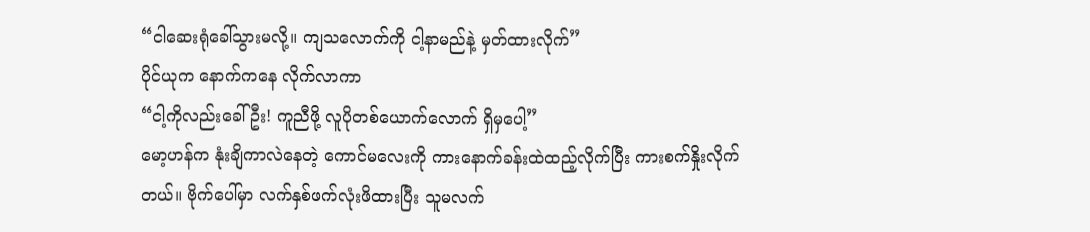“ငါဆေးရုံခေါ်သွားမလို့။ ကျသလောက်ကို ငါ့နာမည်နဲ့ မှတ်ထားလိုက်”
ပိုင်ယုက နောက်ကနေ လိုက်လာကာ
“ငါ့ကိုလည်းခေါ်ဦး! ကူညီဖို့ လူပိုတစ်ယောက်လောက် ရှိမှပေါ့”
မော့ဟန်က နုံးချိကာလဲနေတဲ့ ကောင်မလေးကို ကားနောက်ခန်းထဲထည့်လိုက်ပြီး ကားစက်နှိုးလိုက်တယ်။ ဗိုက်ပေါ်မှာ လက်နှစ်ဖက်လုံးဖိထားပြီး သူမလက်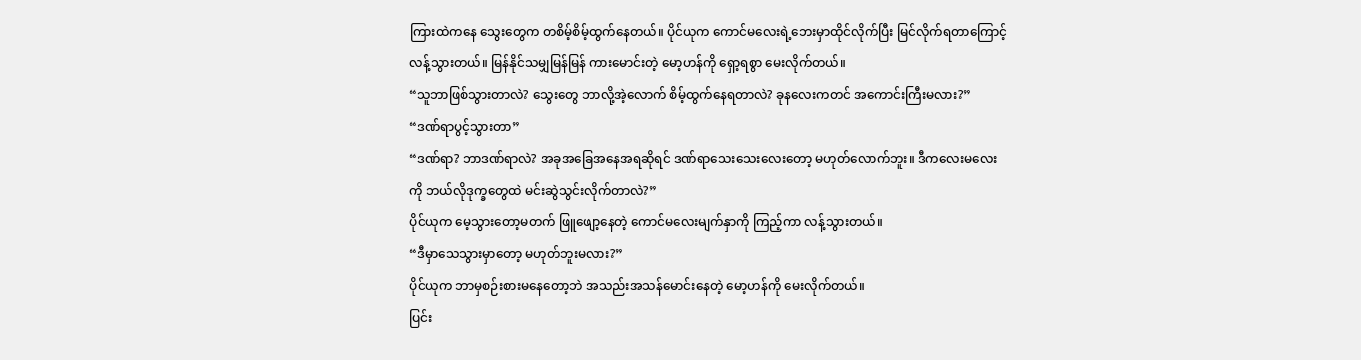ကြားထဲကနေ သွေးတွေက တစိမ့်စိမ့်ထွက်နေတယ်။ ပိုင်ယုက ကောင်မလေးရဲ့ဘေးမှာထိုင်လိုက်ပြီး မြင်လိုက်ရတာကြောင့် လန့်သွားတယ်။ မြန်နိုင်သမျှမြန်မြန် ကားမောင်းတဲ့ မော့ဟန်ကို ရှော့ရစွာ မေးလိုက်တယ်။
“သူဘာဖြစ်သွားတာလဲ? သွေးတွေ ဘာလို့အဲ့လောက် စိမ့်ထွက်နေရတာလဲ? ခုနလေးကတင် အကောင်းကြီးမလား?”
“ဒဏ်ရာပွင့်သွားတာ”
“ဒဏ်ရာ? ဘာဒဏ်ရာလဲ? အခုအခြေအနေအရဆိုရင် ဒဏ်ရာသေးသေးလေးတော့ မဟုတ်လောက်ဘူး။ ဒီကလေးမလေးကို ဘယ်လိုဒုက္ခတွေထဲ မင်းဆွဲသွင်းလိုက်တာလဲ?”
ပိုင်ယုက မေ့သွားတော့မတက် ဖြူဖျော့နေတဲ့ ကောင်မလေးမျက်နှာကို ကြည့်ကာ လန့်သွားတယ်။
“ဒီမှာသေသွားမှာတော့ မဟုတ်ဘူးမလား?”
ပိုင်ယုက ဘာမှစဉ်းစားမနေတော့ဘဲ အသည်းအသန်မောင်းနေတဲ့ မော့ဟန်ကို မေးလိုက်တယ်။
ပြင်း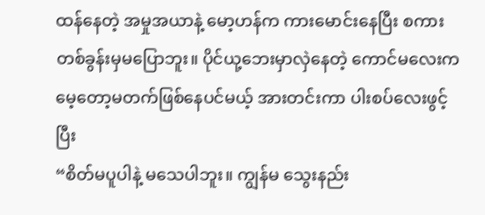ထန်နေတဲ့ အမှုအယာနဲ့ မော့ဟန်က ကားမောင်းနေပြီး စကားတစ်ခွန်းမှမပြောဘူး။ ပိုင်ယု့ဘေးမှာလှဲနေတဲ့ ကောင်မလေးက မေ့တော့မတက်ဖြစ်နေပင်မယ့် အားတင်းကာ ပါးစပ်လေးဖွင့်ပြီး
“စိတ်မပူပါနဲ့ မသေပါဘူး။ ကျွန်မ သွေးနည်း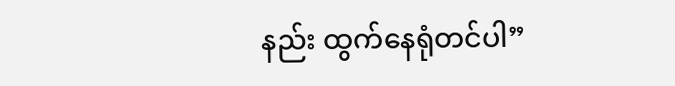နည်း ထွက်နေရုံတင်ပါ”